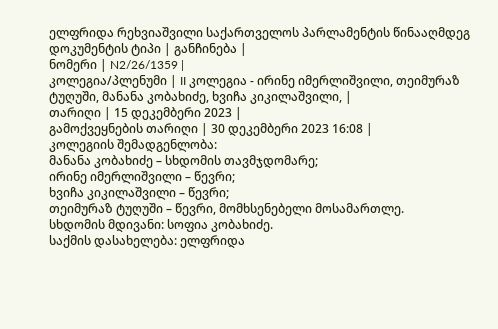ელფრიდა რეხვიაშვილი საქართველოს პარლამენტის წინააღმდეგ
დოკუმენტის ტიპი | განჩინება |
ნომერი | N2/26/1359 |
კოლეგია/პლენუმი | II კოლეგია - ირინე იმერლიშვილი, თეიმურაზ ტუღუში, მანანა კობახიძე, ხვიჩა კიკილაშვილი, |
თარიღი | 15 დეკემბერი 2023 |
გამოქვეყნების თარიღი | 30 დეკემბერი 2023 16:08 |
კოლეგიის შემადგენლობა:
მანანა კობახიძე – სხდომის თავმჯდომარე;
ირინე იმერლიშვილი – წევრი;
ხვიჩა კიკილაშვილი – წევრი;
თეიმურაზ ტუღუში – წევრი, მომხსენებელი მოსამართლე.
სხდომის მდივანი: სოფია კობახიძე.
საქმის დასახელება: ელფრიდა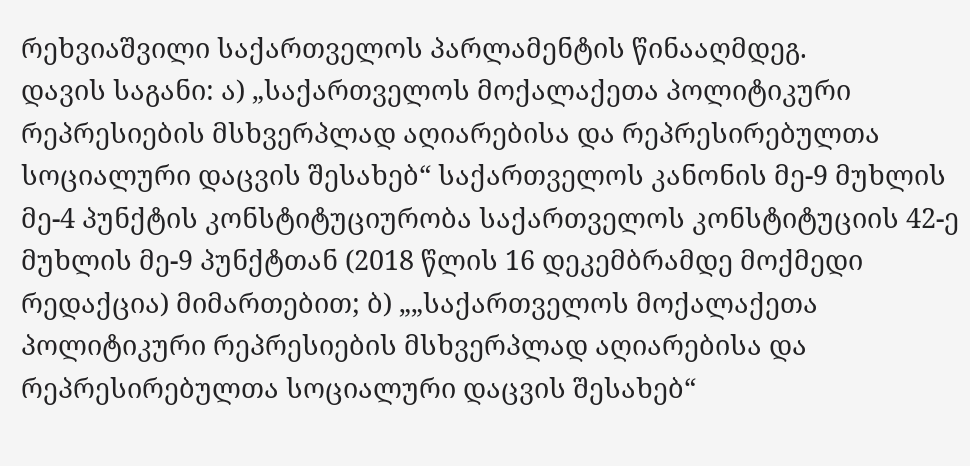რეხვიაშვილი საქართველოს პარლამენტის წინააღმდეგ.
დავის საგანი: ა) „საქართველოს მოქალაქეთა პოლიტიკური რეპრესიების მსხვერპლად აღიარებისა და რეპრესირებულთა სოციალური დაცვის შესახებ“ საქართველოს კანონის მე-9 მუხლის მე-4 პუნქტის კონსტიტუციურობა საქართველოს კონსტიტუციის 42-ე მუხლის მე-9 პუნქტთან (2018 წლის 16 დეკემბრამდე მოქმედი რედაქცია) მიმართებით; ბ) „„საქართველოს მოქალაქეთა პოლიტიკური რეპრესიების მსხვერპლად აღიარებისა და რეპრესირებულთა სოციალური დაცვის შესახებ“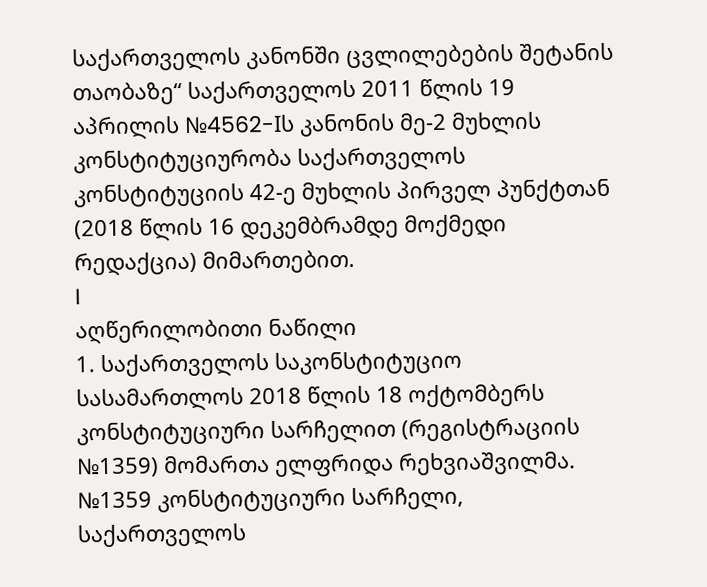საქართველოს კანონში ცვლილებების შეტანის თაობაზე“ საქართველოს 2011 წლის 19 აპრილის №4562-Iს კანონის მე-2 მუხლის კონსტიტუციურობა საქართველოს კონსტიტუციის 42-ე მუხლის პირველ პუნქტთან (2018 წლის 16 დეკემბრამდე მოქმედი რედაქცია) მიმართებით.
I
აღწერილობითი ნაწილი
1. საქართველოს საკონსტიტუციო სასამართლოს 2018 წლის 18 ოქტომბერს კონსტიტუციური სარჩელით (რეგისტრაციის №1359) მომართა ელფრიდა რეხვიაშვილმა. №1359 კონსტიტუციური სარჩელი, საქართველოს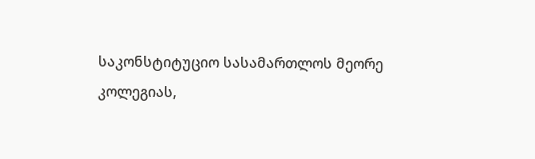საკონსტიტუციო სასამართლოს მეორე კოლეგიას,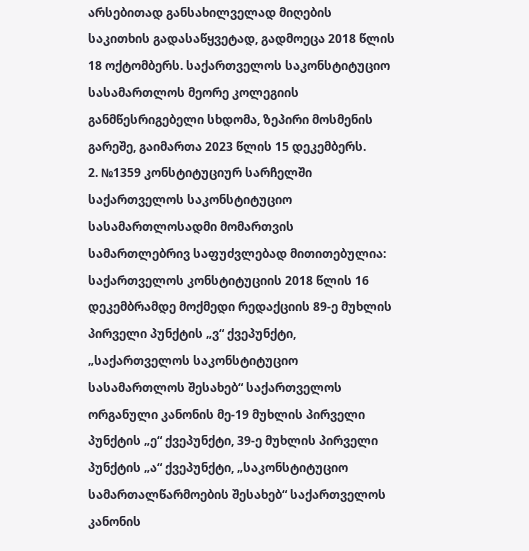არსებითად განსახილველად მიღების საკითხის გადასაწყვეტად, გადმოეცა 2018 წლის 18 ოქტომბერს. საქართველოს საკონსტიტუციო სასამართლოს მეორე კოლეგიის განმწესრიგებელი სხდომა, ზეპირი მოსმენის გარეშე, გაიმართა 2023 წლის 15 დეკემბერს.
2. №1359 კონსტიტუციურ სარჩელში საქართველოს საკონსტიტუციო სასამართლოსადმი მომართვის სამართლებრივ საფუძვლებად მითითებულია: საქართველოს კონსტიტუციის 2018 წლის 16 დეკემბრამდე მოქმედი რედაქციის 89-ე მუხლის პირველი პუნქტის „ვ“ ქვეპუნქტი, „საქართველოს საკონსტიტუციო სასამართლოს შესახებ“ საქართველოს ორგანული კანონის მე-19 მუხლის პირველი პუნქტის „ე“ ქვეპუნქტი, 39-ე მუხლის პირველი პუნქტის „ა“ ქვეპუნქტი, „საკონსტიტუციო სამართალწარმოების შესახებ“ საქართველოს კანონის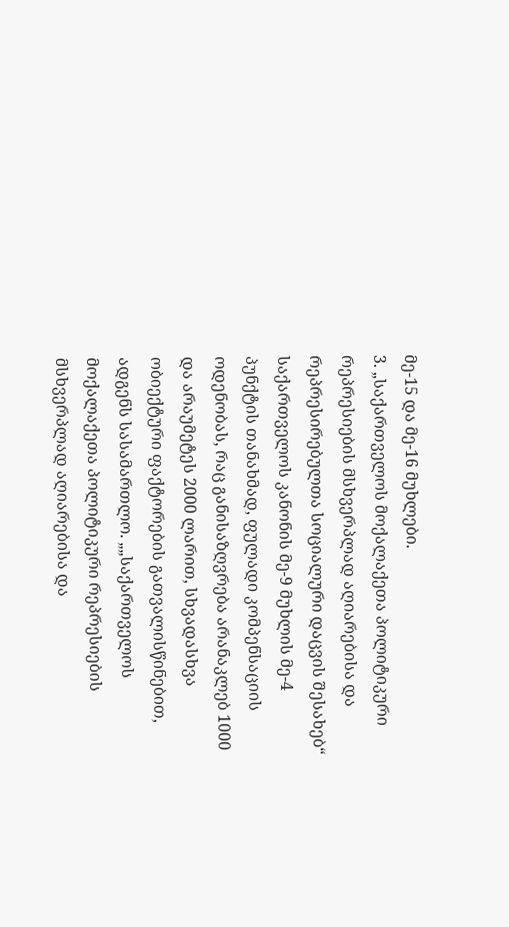მე-15 და მე-16 მუხლები.
3. „საქართველოს მოქალაქეთა პოლიტიკური რეპრესიების მსხვერპლად აღიარებისა და რეპრესირებულთა სოციალური დაცვის შესახებ“ საქართველოს კანონის მე-9 მუხლის მე-4 პუნქტის თანახმად, ფულადი კომპენსაციის ოდენობას, რაც განისაზღვრება არანაკლებ 1000 და არაუმეტეს 2000 ლარით, სხვადასხვა ობიექტური ფაქტორების გათვალისწინებით, ადგენს სასამართლო. „„საქართველოს მოქალაქეთა პოლიტიკური რეპრესიების მსხვერპლად აღიარებისა და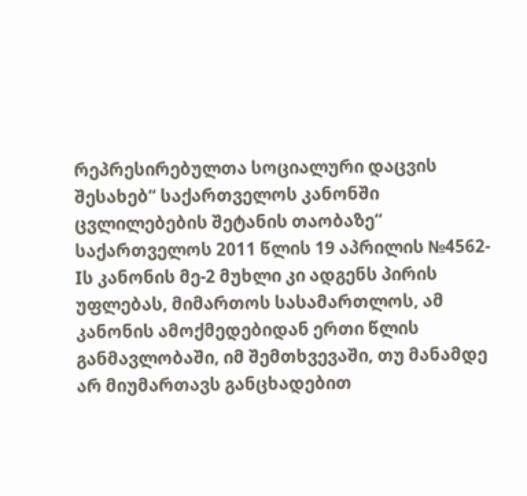რეპრესირებულთა სოციალური დაცვის შესახებ“ საქართველოს კანონში ცვლილებების შეტანის თაობაზე“ საქართველოს 2011 წლის 19 აპრილის №4562-Iს კანონის მე-2 მუხლი კი ადგენს პირის უფლებას, მიმართოს სასამართლოს, ამ კანონის ამოქმედებიდან ერთი წლის განმავლობაში, იმ შემთხვევაში, თუ მანამდე არ მიუმართავს განცხადებით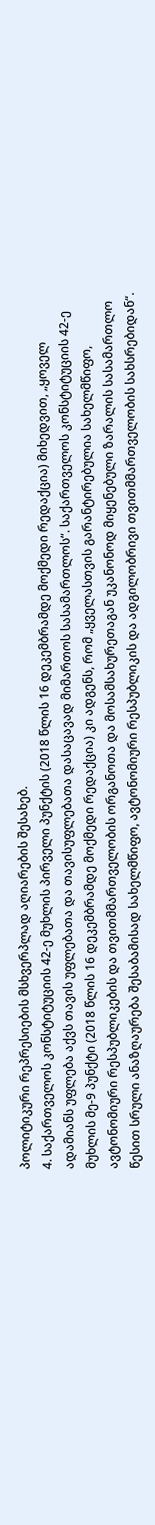პოლიტიკური რეპრესიების მსხვერპლად აღიარების შესახებ.
4. საქართველოს კონსტიტუციის 42-ე მუხლის პირველი პუნქტის (2018 წლის 16 დეკემბრამდე მოქმედი რედაქცია) მიხედვით, „ყოველ ადამიანს უფლება აქვს თავის უფლებათა და თავისუფლებათა დასაცავად მიმართოს სასამართლოს“. საქართველოს კონსტიტუციის 42-ე მუხლის მე-9 პუნქტი (2018 წლის 16 დეკემბრამდე მოქმედი რედაქცია) კი ადგენს, რომ „ყველასთვის გარანტირებულია სახელმწიფო, ავტონომიური რესპუბლიკების და თვითმმართველობის ორგანოთა და მოსამსახურეთაგან უკანონოდ მიყენებული ზარალის სასამართლო წესით სრული ანაზღაურება შესაბამისად სახელმწიფო, ავტონომიური რესპუბლიკის და ადგილობრივი თვითმმართველობის სახსრებიდან“.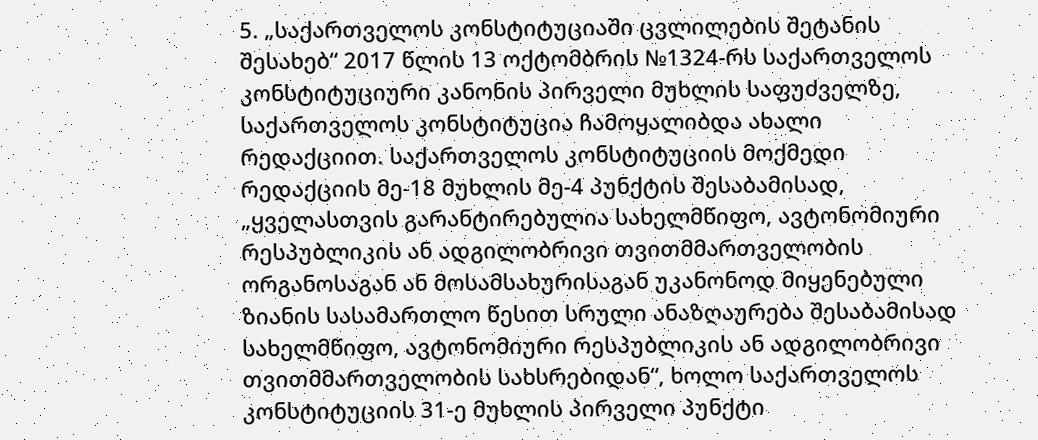5. „საქართველოს კონსტიტუციაში ცვლილების შეტანის შესახებ“ 2017 წლის 13 ოქტომბრის №1324-რს საქართველოს კონსტიტუციური კანონის პირველი მუხლის საფუძველზე, საქართველოს კონსტიტუცია ჩამოყალიბდა ახალი რედაქციით. საქართველოს კონსტიტუციის მოქმედი რედაქციის მე-18 მუხლის მე-4 პუნქტის შესაბამისად, „ყველასთვის გარანტირებულია სახელმწიფო, ავტონომიური რესპუბლიკის ან ადგილობრივი თვითმმართველობის ორგანოსაგან ან მოსამსახურისაგან უკანონოდ მიყენებული ზიანის სასამართლო წესით სრული ანაზღაურება შესაბამისად სახელმწიფო, ავტონომიური რესპუბლიკის ან ადგილობრივი თვითმმართველობის სახსრებიდან“, ხოლო საქართველოს კონსტიტუციის 31-ე მუხლის პირველი პუნქტი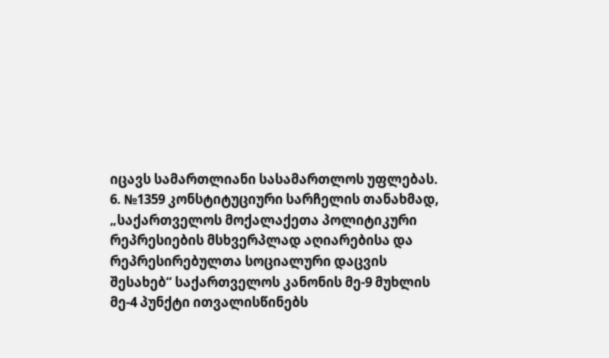იცავს სამართლიანი სასამართლოს უფლებას.
6. №1359 კონსტიტუციური სარჩელის თანახმად, „საქართველოს მოქალაქეთა პოლიტიკური რეპრესიების მსხვერპლად აღიარებისა და რეპრესირებულთა სოციალური დაცვის შესახებ“ საქართველოს კანონის მე-9 მუხლის მე-4 პუნქტი ითვალისწინებს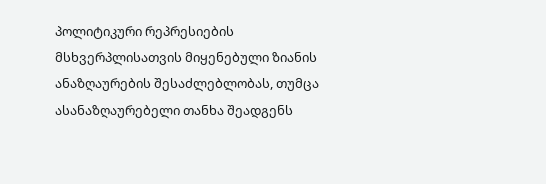პოლიტიკური რეპრესიების მსხვერპლისათვის მიყენებული ზიანის ანაზღაურების შესაძლებლობას, თუმცა ასანაზღაურებელი თანხა შეადგენს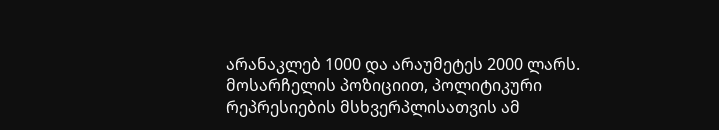არანაკლებ 1000 და არაუმეტეს 2000 ლარს. მოსარჩელის პოზიციით, პოლიტიკური რეპრესიების მსხვერპლისათვის ამ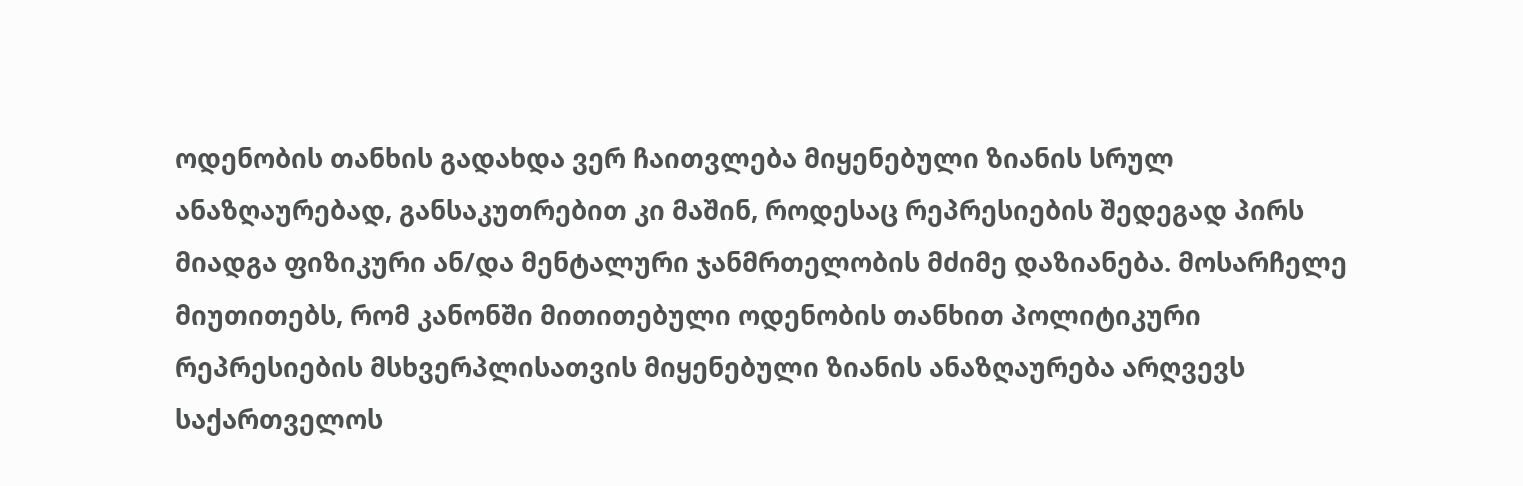ოდენობის თანხის გადახდა ვერ ჩაითვლება მიყენებული ზიანის სრულ ანაზღაურებად, განსაკუთრებით კი მაშინ, როდესაც რეპრესიების შედეგად პირს მიადგა ფიზიკური ან/და მენტალური ჯანმრთელობის მძიმე დაზიანება. მოსარჩელე მიუთითებს, რომ კანონში მითითებული ოდენობის თანხით პოლიტიკური რეპრესიების მსხვერპლისათვის მიყენებული ზიანის ანაზღაურება არღვევს საქართველოს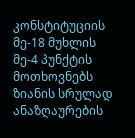კონსტიტუციის მე-18 მუხლის მე-4 პუნქტის მოთხოვნებს ზიანის სრულად ანაზღაურების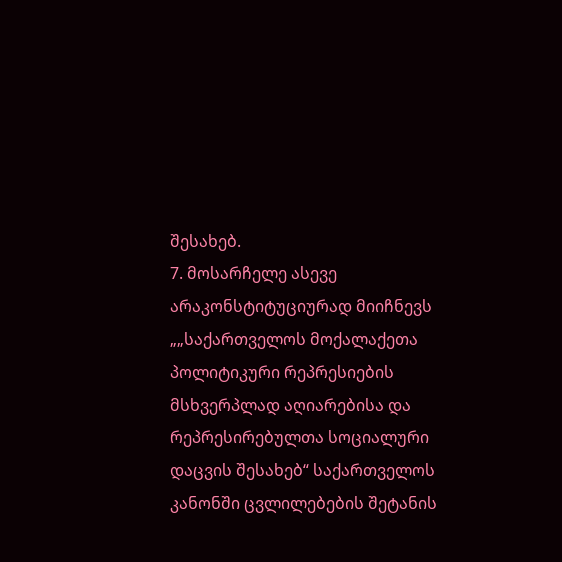შესახებ.
7. მოსარჩელე ასევე არაკონსტიტუციურად მიიჩნევს „„საქართველოს მოქალაქეთა პოლიტიკური რეპრესიების მსხვერპლად აღიარებისა და რეპრესირებულთა სოციალური დაცვის შესახებ“ საქართველოს კანონში ცვლილებების შეტანის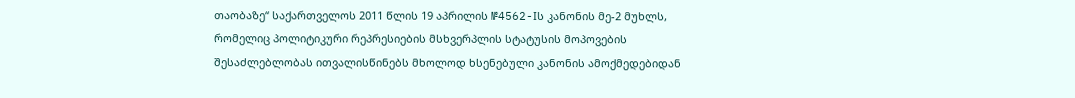თაობაზე“ საქართველოს 2011 წლის 19 აპრილის №4562-Iს კანონის მე-2 მუხლს, რომელიც პოლიტიკური რეპრესიების მსხვერპლის სტატუსის მოპოვების შესაძლებლობას ითვალისწინებს მხოლოდ ხსენებული კანონის ამოქმედებიდან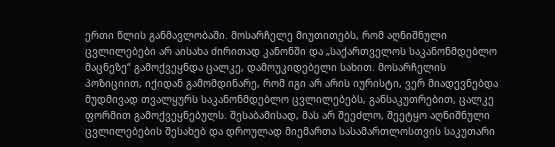ერთი წლის განმავლობაში. მოსარჩელე მიუთითებს, რომ აღნიშნული ცვლილებები არ აისახა ძირითად კანონში და „საქართველოს საკანონმდებლო მაცნეზე“ გამოქვეყნდა ცალკე, დამოუკიდებელი სახით. მოსარჩელის პოზიციით, იქიდან გამომდინარე, რომ იგი არ არის იურისტი, ვერ მიადევნებდა მუდმივად თვალყურს საკანონმდებლო ცვლილებებს, განსაკუთრებით, ცალკე ფორმით გამოქვეყნებულს. შესაბამისად, მას არ შეეძლო, შეეტყო აღნიშნული ცვლილებების შესახებ და დროულად მიემართა სასამართლოსთვის საკუთარი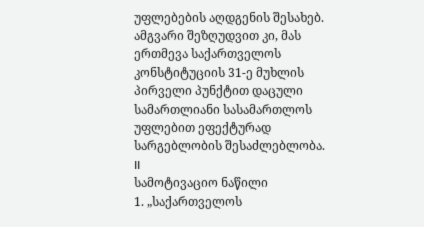უფლებების აღდგენის შესახებ. ამგვარი შეზღუდვით კი, მას ერთმევა საქართველოს კონსტიტუციის 31-ე მუხლის პირველი პუნქტით დაცული სამართლიანი სასამართლოს უფლებით ეფექტურად სარგებლობის შესაძლებლობა.
II
სამოტივაციო ნაწილი
1. „საქართველოს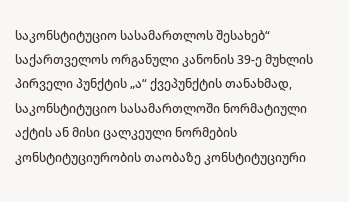საკონსტიტუციო სასამართლოს შესახებ“ საქართველოს ორგანული კანონის 39-ე მუხლის პირველი პუნქტის „ა“ ქვეპუნქტის თანახმად, საკონსტიტუციო სასამართლოში ნორმატიული აქტის ან მისი ცალკეული ნორმების კონსტიტუციურობის თაობაზე კონსტიტუციური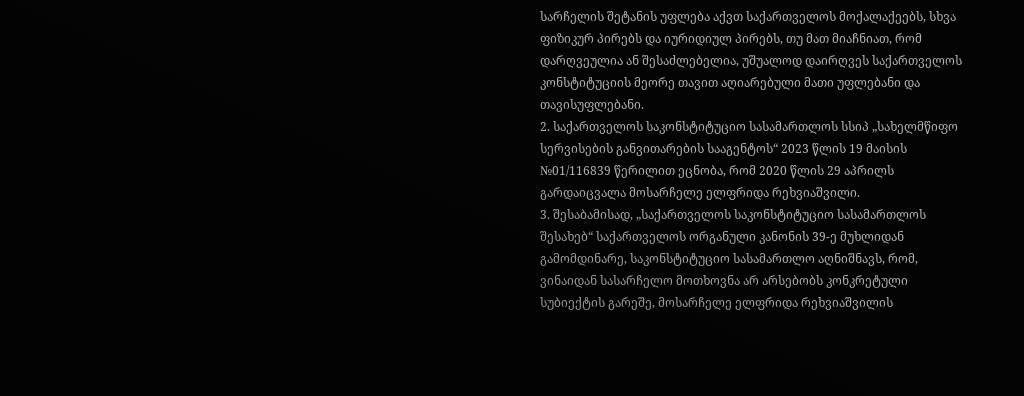სარჩელის შეტანის უფლება აქვთ საქართველოს მოქალაქეებს, სხვა ფიზიკურ პირებს და იურიდიულ პირებს, თუ მათ მიაჩნიათ, რომ დარღვეულია ან შესაძლებელია, უშუალოდ დაირღვეს საქართველოს კონსტიტუციის მეორე თავით აღიარებული მათი უფლებანი და თავისუფლებანი.
2. საქართველოს საკონსტიტუციო სასამართლოს სსიპ „სახელმწიფო სერვისების განვითარების სააგენტოს“ 2023 წლის 19 მაისის №01/116839 წერილით ეცნობა, რომ 2020 წლის 29 აპრილს გარდაიცვალა მოსარჩელე ელფრიდა რეხვიაშვილი.
3. შესაბამისად, „საქართველოს საკონსტიტუციო სასამართლოს შესახებ“ საქართველოს ორგანული კანონის 39-ე მუხლიდან გამომდინარე, საკონსტიტუციო სასამართლო აღნიშნავს, რომ, ვინაიდან სასარჩელო მოთხოვნა არ არსებობს კონკრეტული სუბიექტის გარეშე, მოსარჩელე ელფრიდა რეხვიაშვილის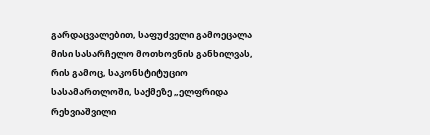გარდაცვალებით, საფუძველი გამოეცალა მისი სასარჩელო მოთხოვნის განხილვას, რის გამოც, საკონსტიტუციო სასამართლოში, საქმეზე „ელფრიდა რეხვიაშვილი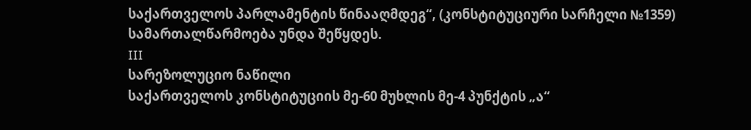საქართველოს პარლამენტის წინააღმდეგ“, (კონსტიტუციური სარჩელი №1359) სამართალწარმოება უნდა შეწყდეს.
III
სარეზოლუციო ნაწილი
საქართველოს კონსტიტუციის მე-60 მუხლის მე-4 პუნქტის „ა“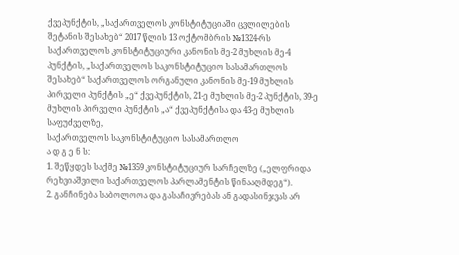ქვეპუნქტის, „საქართველოს კონსტიტუციაში ცვლილების შეტანის შესახებ“ 2017 წლის 13 ოქტომბრის №1324-რს საქართველოს კონსტიტუციური კანონის მე-2 მუხლის მე-4 პუნქტის, „საქართველოს საკონსტიტუციო სასამართლოს შესახებ“ საქართველოს ორგანული კანონის მე-19 მუხლის პირველი პუნქტის „ე“ ქვეპუნქტის, 21-ე მუხლის მე-2 პუნქტის, 39-ე მუხლის პირველი პუნქტის „ა“ ქვეპუნქტისა და 43-ე მუხლის საფუძველზე,
საქართველოს საკონსტიტუციო სასამართლო
ა დ გ ე ნ ს:
1. შეწყდეს საქმე №1359 კონსტიტუციურ სარჩელზე („ელფრიდა რეხვიაშვილი საქართველოს პარლამენტის წინააღმდეგ“).
2. განჩინება საბოლოოა და გასაჩივრებას ან გადასინჯვას არ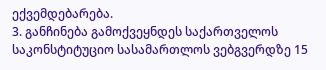ექვემდებარება.
3. განჩინება გამოქვეყნდეს საქართველოს საკონსტიტუციო სასამართლოს ვებგვერდზე 15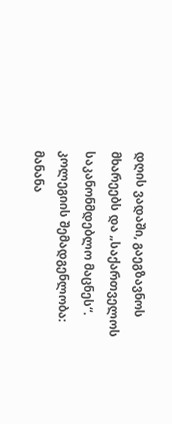დღის ვადაში, გაეგზავნოს მხარეებს და „საქართველოს საკანონმდებლო მაცნეს“.
კოლეგიის შემადგენლობა:
მანანა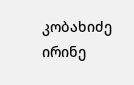კობახიძე
ირინე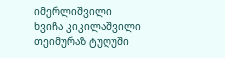იმერლიშვილი
ხვიჩა კიკილაშვილი
თეიმურაზ ტუღუში